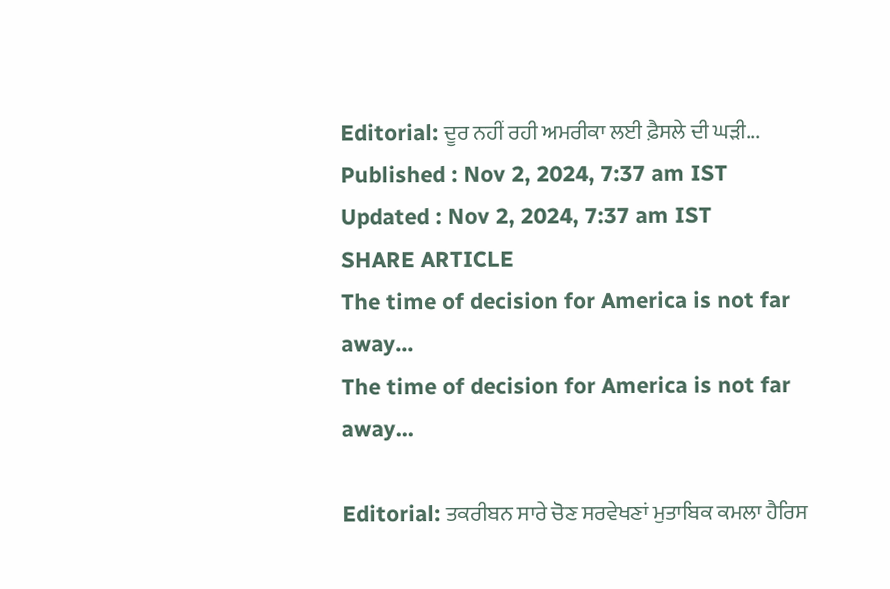Editorial: ਦੂਰ ਨਹੀਂ ਰਹੀ ਅਮਰੀਕਾ ਲਈ ਫ਼ੈਸਲੇ ਦੀ ਘੜੀ...
Published : Nov 2, 2024, 7:37 am IST
Updated : Nov 2, 2024, 7:37 am IST
SHARE ARTICLE
The time of decision for America is not far away...
The time of decision for America is not far away...

Editorial: ਤਕਰੀਬਨ ਸਾਰੇ ਚੋਣ ਸਰਵੇਖਣਾਂ ਮੁਤਾਬਿਕ ਕਮਲਾ ਹੈਰਿਸ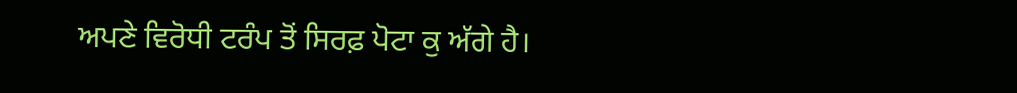ਅਪਣੇ ਵਿਰੋਧੀ ਟਰੰਪ ਤੋਂ ਸਿਰਫ਼ ਪੋਟਾ ਕੁ ਅੱਗੇ ਹੈ।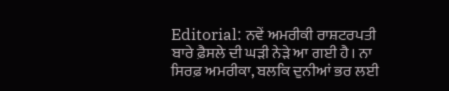Editorial: ਨਵੇਂ ਅਮਰੀਕੀ ਰਾਸ਼ਟਰਪਤੀ ਬਾਰੇ ਫ਼ੈਸਲੇ ਦੀ ਘੜੀ ਨੇੜੇ ਆ ਗਈ ਹੈ। ਨਾ ਸਿਰਫ਼ ਅਮਰੀਕਾ, ਬਲਕਿ ਦੁਨੀਆਂ ਭਰ ਲਈ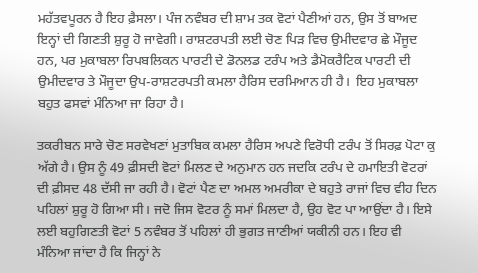ਮਹੱਤਵਪੂਰਨ ਹੈ ਇਹ ਫ਼ੈਸਲਾ। ਪੰਜ ਨਵੰਬਰ ਦੀ ਸ਼ਾਮ ਤਕ ਵੋਟਾਂ ਪੈਣੀਆਂ ਹਨ, ਉਸ ਤੋਂ ਬਾਅਦ ਇਨ੍ਹਾਂ ਦੀ ਗਿਣਤੀ ਸ਼ੁਰੂ ਹੋ ਜਾਵੇਗੀ। ਰਾਸ਼ਟਰਪਤੀ ਲਈ ਚੋਣ ਪਿੜ ਵਿਚ ਉਮੀਦਵਾਰ ਛੇ ਮੌਜੂਦ ਹਨ, ਪਰ ਮੁਕਾਬਲਾ ਰਿਪਬਲਿਕਨ ਪਾਰਟੀ ਦੇ ਡੋਨਲਡ ਟਰੰਪ ਅਤੇ ਡੈਮੋਕਰੈਟਿਕ ਪਾਰਟੀ ਦੀ ਉਮੀਦਵਾਰ ਤੇ ਮੌਜੂਦਾ ਉਪ-ਰਾਸ਼ਟਰਪਤੀ ਕਮਲਾ ਹੈਰਿਸ ਦਰਮਿਆਨ ਹੀ ਹੈ।  ਇਹ ਮੁਕਾਬਲਾ ਬਹੁਤ ਫਸਵਾਂ ਮੰਨਿਆ ਜਾ ਰਿਹਾ ਹੈ।

ਤਕਰੀਬਨ ਸਾਰੇ ਚੋਣ ਸਰਵੇਖਣਾਂ ਮੁਤਾਬਿਕ ਕਮਲਾ ਹੈਰਿਸ ਅਪਣੇ ਵਿਰੋਧੀ ਟਰੰਪ ਤੋਂ ਸਿਰਫ਼ ਪੋਟਾ ਕੁ ਅੱਗੇ ਹੈ। ਉਸ ਨੂੰ 49 ਫ਼ੀਸਦੀ ਵੋਟਾਂ ਮਿਲਣ ਦੇ ਅਨੁਮਾਨ ਹਨ ਜਦਕਿ ਟਰੰਪ ਦੇ ਹਮਾਇਤੀ ਵੋਟਰਾਂ ਦੀ ਫ਼ੀਸਦ 48 ਦੱਸੀ ਜਾ ਰਹੀ ਹੈ। ਵੋਟਾਂ ਪੈਣ ਦਾ ਅਮਲ ਅਮਰੀਕਾ ਦੇ ਬਹੁਤੇ ਰਾਜਾਂ ਵਿਚ ਵੀਹ ਦਿਨ ਪਹਿਲਾਂ ਸ਼ੁਰੂ ਹੋ ਗਿਆ ਸੀ। ਜਦੋ ਜਿਸ ਵੋਟਰ ਨੂੰ ਸਮਾਂ ਮਿਲਦਾ ਹੈ, ਉਹ ਵੋਟ ਪਾ ਆਉਂਦਾ ਹੈ। ਇਸੇ ਲਈ ਬਹੁਗਿਣਤੀ ਵੋਟਾਂ 5 ਨਵੰਬਰ ਤੋਂ ਪਹਿਲਾਂ ਹੀ ਭੁਗਤ ਜਾਣੀਆਂ ਯਕੀਨੀ ਹਨ। ਇਹ ਵੀ ਮੰਨਿਆ ਜਾਂਦਾ ਹੈ ਕਿ ਜਿਨ੍ਹਾਂ ਨੇ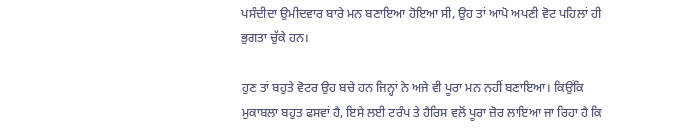ਪਸੰਦੀਦਾ ਉਮੀਦਵਾਰ ਬਾਰੇ ਮਨ ਬਣਾਇਆ ਹੋਇਆ ਸੀ, ਉਹ ਤਾਂ ਆਪੋ ਅਪਣੀ ਵੋਟ ਪਹਿਲਾਂ ਹੀ ਭੁਗਤਾ ਚੁੱਕੇ ਹਨ।

ਹੁਣ ਤਾਂ ਬਹੁਤੇ ਵੋਟਰ ਉਹ ਬਚੇ ਹਨ ਜਿਨ੍ਹਾਂ ਨੇ ਅਜੇ ਵੀ ਪੂਰਾ ਮਨ ਨਹੀਂ ਬਣਾਇਆ। ਕਿਉਂਕਿ ਮੁਕਾਬਲਾ ਬਹੁਤ ਫਸਵਾਂ ਹੈ, ਇਸੇ ਲਈ ਟਰੰਪ ਤੇ ਹੈਰਿਸ ਵਲੋਂ ਪੂਰਾ ਜ਼ੋਰ ਲਾਇਆ ਜਾ ਰਿਹਾ ਹੈ ਕਿ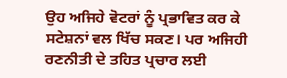ਉਹ ਅਜਿਹੇ ਵੋਟਰਾਂ ਨੂੰ ਪ੍ਰਭਾਵਿਤ ਕਰ ਕੇ ਸਟੇਸ਼ਨਾਂ ਵਲ ਖਿੱਚ ਸਕਣ। ਪਰ ਅਜਿਹੀ ਰਣਨੀਤੀ ਦੇ ਤਹਿਤ ਪ੍ਰਚਾਰ ਲਈ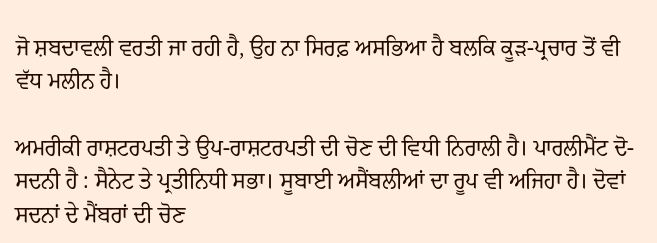ਜੋ ਸ਼ਬਦਾਵਲੀ ਵਰਤੀ ਜਾ ਰਹੀ ਹੈ, ਉਹ ਨਾ ਸਿਰਫ਼ ਅਸਭਿਆ ਹੈ ਬਲਕਿ ਕੂੜ-ਪ੍ਰਚਾਰ ਤੋਂ ਵੀ ਵੱਧ ਮਲੀਨ ਹੈ।

ਅਮਰੀਕੀ ਰਾਸ਼ਟਰਪਤੀ ਤੇ ਉਪ-ਰਾਸ਼ਟਰਪਤੀ ਦੀ ਚੋਣ ਦੀ ਵਿਧੀ ਨਿਰਾਲੀ ਹੈ। ਪਾਰਲੀਮੈਂਟ ਦੋ-ਸਦਨੀ ਹੈ : ਸੈਨੇਟ ਤੇ ਪ੍ਰਤੀਨਿਧੀ ਸਭਾ। ਸੂਬਾਈ ਅਸੈਂਬਲੀਆਂ ਦਾ ਰੂਪ ਵੀ ਅਜਿਹਾ ਹੈ। ਦੋਵਾਂ ਸਦਨਾਂ ਦੇ ਮੈਂਬਰਾਂ ਦੀ ਚੋਣ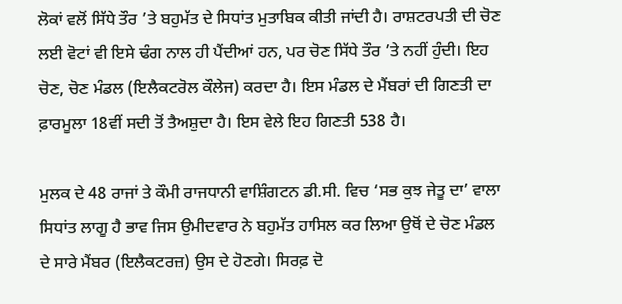ਲੋਕਾਂ ਵਲੋਂ ਸਿੱਧੇ ਤੌਰ ’ਤੇ ਬਹੁਮੱਤ ਦੇ ਸਿਧਾਂਤ ਮੁਤਾਬਿਕ ਕੀਤੀ ਜਾਂਦੀ ਹੈ। ਰਾਸ਼ਟਰਪਤੀ ਦੀ ਚੋਣ ਲਈ ਵੋਟਾਂ ਵੀ ਇਸੇ ਢੰਗ ਨਾਲ ਹੀ ਪੈਂਦੀਆਂ ਹਨ, ਪਰ ਚੋਣ ਸਿੱਧੇ ਤੌਰ ’ਤੇ ਨਹੀਂ ਹੁੰਦੀ। ਇਹ ਚੋਣ, ਚੋਣ ਮੰਡਲ (ਇਲੈਕਟਰੋਲ ਕੌਲੇਜ) ਕਰਦਾ ਹੈ। ਇਸ ਮੰਡਲ ਦੇ ਮੈਂਬਰਾਂ ਦੀ ਗਿਣਤੀ ਦਾ ਫ਼ਾਰਮੂਲਾ 18ਵੀਂ ਸਦੀ ਤੋਂ ਤੈਅਸ਼ੁਦਾ ਹੈ। ਇਸ ਵੇਲੇ ਇਹ ਗਿਣਤੀ 538 ਹੈ।

ਮੁਲਕ ਦੇ 48 ਰਾਜਾਂ ਤੇ ਕੌਮੀ ਰਾਜਧਾਨੀ ਵਾਸ਼ਿੰਗਟਨ ਡੀ.ਸੀ. ਵਿਚ ‘ਸਭ ਕੁਝ ਜੇਤੂ ਦਾ’ ਵਾਲਾ ਸਿਧਾਂਤ ਲਾਗੂ ਹੈ ਭਾਵ ਜਿਸ ਉਮੀਦਵਾਰ ਨੇ ਬਹੁਮੱਤ ਹਾਸਿਲ ਕਰ ਲਿਆ ਉਥੋਂ ਦੇ ਚੋਣ ਮੰਡਲ ਦੇ ਸਾਰੇ ਮੈਂਬਰ (ਇਲੈਕਟਰਜ਼) ਉਸ ਦੇ ਹੋਣਗੇ। ਸਿਰਫ਼ ਦੋ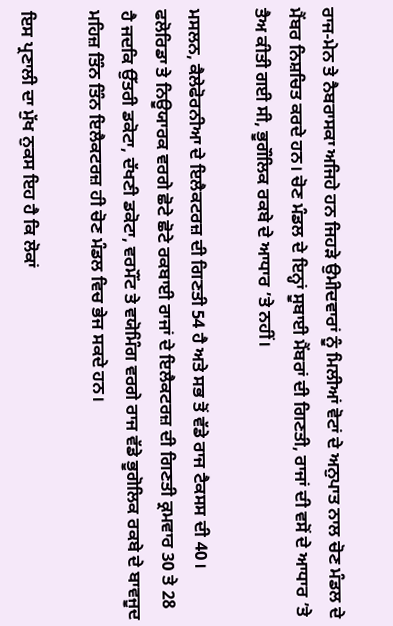ਰਾਜ-ਮੇਨ ਤੇ ਨੈਬਰਾਸਕਾ ਅਜਿਹੇ ਹਨ ਜਿਹੜੇ ਉਮੀਦਵਾਰਾਂ ਨੂੰ ਮਿਲੀਆਂ ਵੋਟਾਂ ਦੇ ਅਨੁਪਾਤ ਨਾਲ ਚੋਣ ਮੰਡਲ ਦੇ ਮੈਂਬਰ ਨਿਸ਼ਚਿਤ ਕਰਦੇ ਹਨ। ਚੋਣ ਮੰਡਲ ਦੇ ਇਨ੍ਹਾਂ ਸੂਬਾਈ ਮੈਂਬਰਾਂ ਦੀ ਗਿਣਤੀ, ਰਾਜਾਂ ਦੀ ਵਸੋਂ ਦੇ ਆਧਾਰ ’ਤੇ ਤੈਅ ਕੀਤੀ ਗਈ ਸੀ, ਭੂਗੌਲਿਕ ਰਕਬੇ ਦੇ ਆਧਾਰ ’ਤੇ ਨਹੀਂ।

ਮਸਲਨ, ਕੈਲੇਫੋਰਨੀਆ ਦੇ ਇਲੈਕਟਰਜ਼ ਦੀ ਗਿਣਤੀ 54 ਹੈ ਅਤੇ ਸਭ ਤੋਂ ਵੱਡੇ ਰਾਜ ਟੈਕਸਸ ਦੀ 40। ਫਲੋਰਿਡਾ ਤੇ ਨਿਊਯਾਰਕ ਵਰਗੇ ਛੋਟੇ ਛੋਟੇ ਰਕਬਾਈ ਰਾਜਾਂ ਦੇ ਇਲੈਕਟਰਜ਼ ਦੀ ਗਿਣਤੀ ਕ੍ਰਮਵਾਰ 30 ਤੇ 28 ਹੈ ਜਦਕਿ ਉੱਤਰੀ ਡਕੋਟਾ, ਦੱਖਣੀ ਡਕੋਟਾ, ਵਰਮੌਂਟ ਤੇ ਵਯੋਮਿੰਗ ਵਰਗੇ ਰਾਜ ਵੱਡੇ ਭੂਗੋਲਿਕ ਰਕਬੇ ਦੇ ਬਾਵਜੂਦ ਮਹਿਜ਼ ਤਿੰਨ ਤਿੰਨ ਇਲੈਕਟਰਜ਼ ਹੀ ਚੋਣ ਮੰਡਲ ਵਿਚ ਭੇਜ ਸਕਦੇ ਹਨ।

ਇਸ ਪ੍ਰਣਾਲੀ ਦਾ ਮੁੱਖ ਨੁਕਸ ਇਹ ਹੈ ਕਿ ਲੋਕਾਂ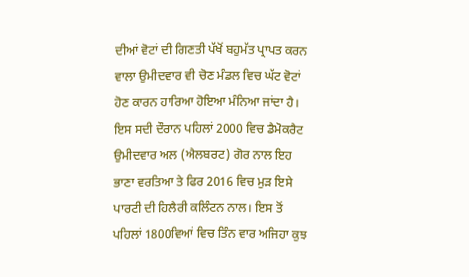ਦੀਆਂ ਵੋਟਾਂ ਦੀ ਗਿਣਤੀ ਪੱਖੋਂ ਬਹੁਮੱਤ ਪ੍ਰਾਪਤ ਕਰਨ ਵਾਲਾ ਉਮੀਦਵਾਰ ਵੀ ਚੋਣ ਮੰਡਲ ਵਿਚ ਘੱਟ ਵੋਟਾਂ ਹੋਣ ਕਾਰਨ ਹਾਰਿਆ ਹੋਇਆ ਮੰਨਿਆ ਜਾਂਦਾ ਹੈ। ਇਸ ਸਦੀ ਦੌਰਾਨ ਪਹਿਲਾਂ 2000 ਵਿਚ ਡੈਮੋਕਰੈਟ ਉਮੀਦਵਾਰ ਅਲ (ਐਲਬਰਟ) ਗੋਰ ਨਾਲ ਇਹ ਭਾਣਾ ਵਰਤਿਆ ਤੇ ਫਿਰ 2016 ਵਿਚ ਮੁੜ ਇਸੇ ਪਾਰਟੀ ਦੀ ਹਿਲੈਰੀ ਕਲਿੰਟਨ ਨਾਲ। ਇਸ ਤੋਂ ਪਹਿਲਾਂ 1800ਵਿਆਂ ਵਿਚ ਤਿੰਨ ਵਾਰ ਅਜਿਹਾ ਕੁਝ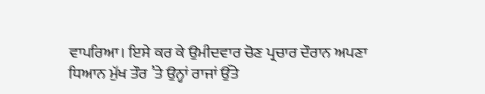ਵਾਪਰਿਆ। ਇਸੇ ਕਰ ਕੇ ਉਮੀਦਵਾਰ ਚੋਣ ਪ੍ਰਚਾਰ ਦੌਰਾਨ ਅਪਣਾ ਧਿਆਨ ਮੁੱਖ ਤੌਰ ’ਤੇ ਉਨ੍ਹਾਂ ਰਾਜਾਂ ਉੱਤੇ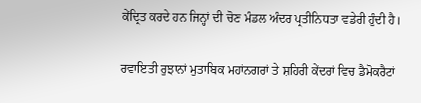ਕੇਂਦ੍ਰਿਤ ਕਰਦੇ ਹਨ ਜਿਨ੍ਹਾਂ ਦੀ ਚੋਣ ਮੰਡਲ ਅੰਦਰ ਪ੍ਰਤੀਨਿਧਤਾ ਵਡੇਰੀ ਹੁੰਦੀ ਹੈ।

ਰਵਾਇਤੀ ਰੁਝਾਨਾਂ ਮੁਤਾਬਿਕ ਮਹਾਂਨਗਰਾਂ ਤੇ ਸ਼ਹਿਰੀ ਕੇਂਦਰਾਂ ਵਿਚ ਡੈਮੋਕਰੈਟਾਂ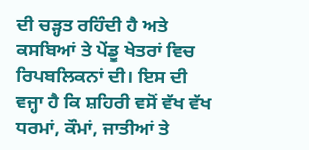ਦੀ ਚੜ੍ਹਤ ਰਹਿੰਦੀ ਹੈ ਅਤੇ ਕਸਬਿਆਂ ਤੇ ਪੇਂਡੂ ਖੇਤਰਾਂ ਵਿਚ ਰਿਪਬਲਿਕਨਾਂ ਦੀ। ਇਸ ਦੀ ਵਜ੍ਹਾ ਹੈ ਕਿ ਸ਼ਹਿਰੀ ਵਸੋਂ ਵੱਖ ਵੱਖ ਧਰਮਾਂ, ਕੌਮਾਂ, ਜਾਤੀਆਂ ਤੇ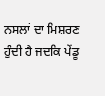ਨਸਲਾਂ ਦਾ ਮਿਸ਼ਰਣ ਹੁੰਦੀ ਹੈ ਜਦਕਿ ਪੇਂਡੂ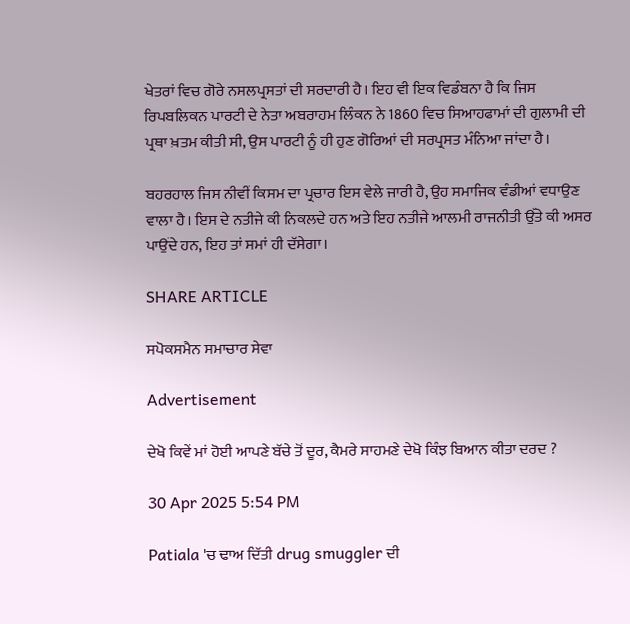ਖੇਤਰਾਂ ਵਿਚ ਗੋਰੇ ਨਸਲਪ੍ਰਸਤਾਂ ਦੀ ਸਰਦਾਰੀ ਹੈ। ਇਹ ਵੀ ਇਕ ਵਿਡੰਬਨਾ ਹੈ ਕਿ ਜਿਸ ਰਿਪਬਲਿਕਨ ਪਾਰਟੀ ਦੇ ਨੇਤਾ ਅਬਰਾਹਮ ਲਿੰਕਨ ਨੇ 1860 ਵਿਚ ਸਿਆਹਫਾਮਾਂ ਦੀ ਗੁਲਾਮੀ ਦੀ ਪ੍ਰਥਾ ਖ਼ਤਮ ਕੀਤੀ ਸੀ, ਉਸ ਪਾਰਟੀ ਨੂੰ ਹੀ ਹੁਣ ਗੋਰਿਆਂ ਦੀ ਸਰਪ੍ਰਸਤ ਮੰਨਿਆ ਜਾਂਦਾ ਹੈ।

ਬਹਰਹਾਲ ਜਿਸ ਨੀਵੀਂ ਕਿਸਮ ਦਾ ਪ੍ਰਚਾਰ ਇਸ ਵੇਲੇ ਜਾਰੀ ਹੈ, ਉਹ ਸਮਾਜਿਕ ਵੰਡੀਆਂ ਵਧਾਉਣ ਵਾਲਾ ਹੈ। ਇਸ ਦੇ ਨਤੀਜੇ ਕੀ ਨਿਕਲਦੇ ਹਨ ਅਤੇ ਇਹ ਨਤੀਜੇ ਆਲਮੀ ਰਾਜਨੀਤੀ ਉੱਤੇ ਕੀ ਅਸਰ ਪਾਉਂਦੇ ਹਨ, ਇਹ ਤਾਂ ਸਮਾਂ ਹੀ ਦੱਸੇਗਾ।

SHARE ARTICLE

ਸਪੋਕਸਮੈਨ ਸਮਾਚਾਰ ਸੇਵਾ

Advertisement

ਦੇਖੋ ਕਿਵੇਂ ਮਾਂ ਹੋਈ ਆਪਣੇ ਬੱਚੇ ਤੋਂ ਦੂਰ, ਕੈਮਰੇ ਸਾਹਮਣੇ ਦੇਖੋ ਕਿੰਝ ਬਿਆਨ ਕੀਤਾ ਦਰਦ ?

30 Apr 2025 5:54 PM

Patiala 'ਚ ਢਾਅ ਦਿੱਤੀ drug smuggler ਦੀ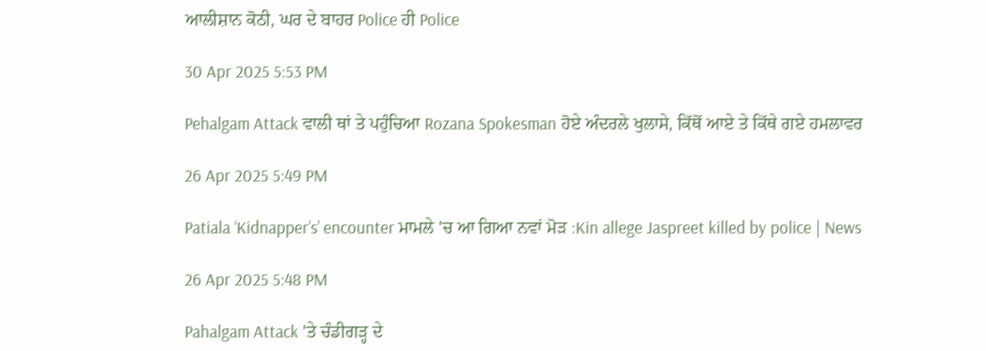ਆਲੀਸ਼ਾਨ ਕੋਠੀ, ਘਰ ਦੇ ਬਾਹਰ Police ਹੀ Police

30 Apr 2025 5:53 PM

Pehalgam Attack ਵਾਲੀ ਥਾਂ ਤੇ ਪਹੁੰਚਿਆ Rozana Spokesman ਹੋਏ ਅੰਦਰਲੇ ਖੁਲਾਸੇ, ਕਿੱਥੋਂ ਆਏ ਤੇ ਕਿੱਥੇ ਗਏ ਹਮਲਾਵਰ

26 Apr 2025 5:49 PM

Patiala ‘Kidnapper’s’ encounter ਮਾਮਲੇ 'ਚ ਆ ਗਿਆ ਨਵਾਂ ਮੋੜ :Kin allege Jaspreet killed by police | News

26 Apr 2025 5:48 PM

Pahalgam Attack 'ਤੇ ਚੰਡੀਗੜ੍ਹ ਦੇ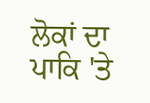ਲੋਕਾਂ ਦਾ ਪਾਕਿ 'ਤੇ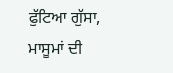ਫੁੱਟਿਆ ਗੁੱਸਾ, ਮਾਸੂਮਾਂ ਦੀ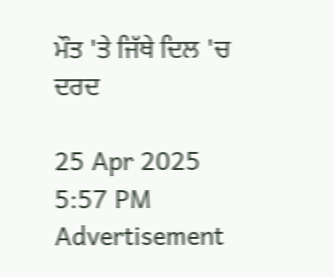ਮੌਤ 'ਤੇ ਜਿੱਥੇ ਦਿਲ 'ਚ ਦਰਦ

25 Apr 2025 5:57 PM
Advertisement